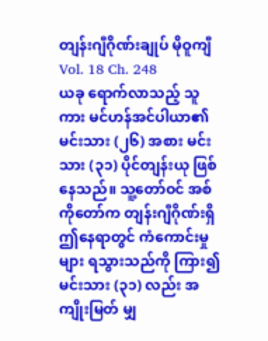တျန်းဂျီဂိုဏ်းချုပ် မိုဝူကျီ
Vol. 18 Ch. 248
ယခု ရောက်လာသည့် သူကား မင်ဟန်အင်ပါယာ၏ မင်းသား (၂၆) အစား မင်းသား (၃၁) ပိုင်တျန်းယု ဖြစ်နေသည်။ သူ့တော်ဝင် အစ်ကိုတော်က တျန်းဂျီဂိုဏ်းရှိ ဤနေရာတွင် ကံကောင်းမှုများ ရသွားသည်ကို ကြား၍ မင်းသား (၃၁) လည်း အကျိုးမြတ် မျှ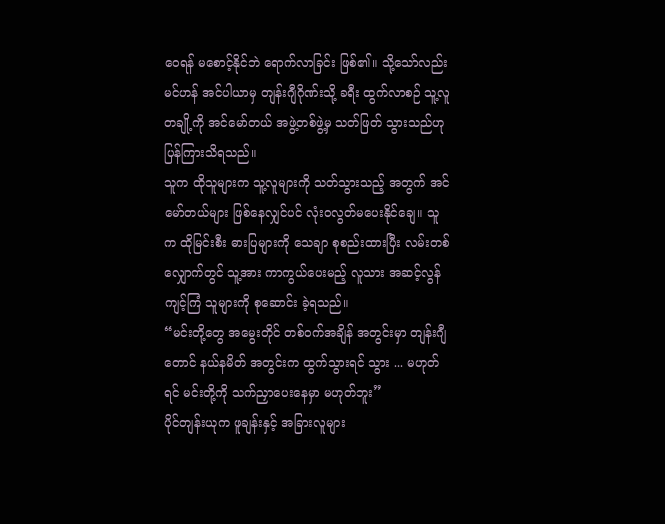ဝေရန် မစောင့်နိုင်ဘဲ ရောက်လာခြင်း ဖြစ်၏။ သို့သော်လည်း မင်ဟန် အင်ပါယာမှ တျန်းဂျီဂိုဏ်းသို့ ခရီး ထွက်လာစဉ် သူ့လူတချို့ကို အင်မော်တယ် အဖွဲ့တစ်ဖွဲ့မှ သတ်ဖြတ် သွားသည်ဟု ပြန်ကြားသိရသည်။
သူက ထိုသူများက သူ့လူများကို သတ်သွားသည့် အတွက် အင်မော်တယ်များ ဖြစ်နေလျှင်ပင် လုံးဝလွတ်မပေးနိုင်ချေ။ သူက ထိုမြင်းစီး ဓားပြများကို သေချာ စုစည်းထားပြီး လမ်းတစ်လျှောက်တွင် သူ့အား ကာကွယ်ပေးမည့် လူသား အဆင့်လွန် ကျင့်ကြံ သူများကို စုဆောင်း ခဲ့ရသည်။
“မင်းတို့တွေ အမွေးတိုင် တစ်ဝက်အချိန် အတွင်းမှာ တျန်းဂျီတောင် နယ်နမိတ် အတွင်းက ထွက်သွားရင် သွား ... မဟုတ်ရင် မင်းတို့ကို သက်ညှာပေးနေမှာ မဟုတ်ဘူး”
ပိုင်တျန်းယုက ဖူချန်းနှင့် အခြားလူများ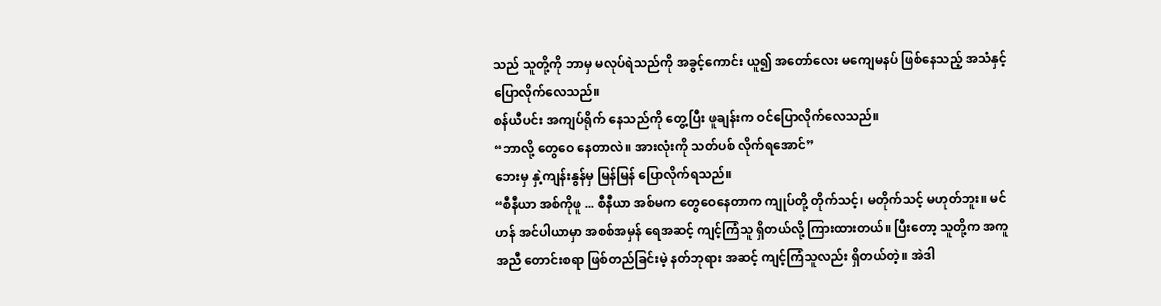သည် သူတို့ကို ဘာမှ မလုပ်ရဲသည်ကို အခွင့်ကောင်း ယူ၍ အတော်လေး မကျေမနပ် ဖြစ်နေသည့် အသံနှင့် ပြောလိုက်လေသည်။
စန်ယီပင်း အကျပ်ရိုက် နေသည်ကို တွေ့ပြီး ဖူချန်းက ဝင်ပြောလိုက်လေသည်။
“ဘာလို့ တွေဝေ နေတာလဲ။ အားလုံးကို သတ်ပစ် လိုက်ရအောင်”
ဘေးမှ နှဲ့ကျန်းနွန်မှ မြန်မြန် ပြောလိုက်ရသည်။
“စီနီယာ အစ်ကိုဖူ ... စီနီယာ အစ်မက တွေဝေနေတာက ကျုပ်တို့ တိုက်သင့်၊ မတိုက်သင့် မဟုတ်ဘူး။ မင်ဟန် အင်ပါယာမှာ အစစ်အမှန် ရေအဆင့် ကျင့်ကြံသူ ရှိတယ်လို့ ကြားထားတယ်။ ပြီးတော့ သူတို့က အကူအညီ တောင်းစရာ ဖြစ်တည်ခြင်းမဲ့ နတ်ဘုရား အဆင့် ကျင့်ကြံသူလည်း ရှိတယ်တဲ့။ အဲဒါ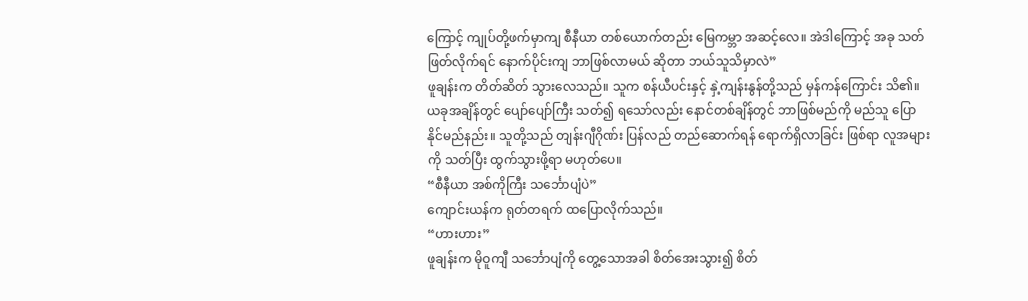ကြောင့် ကျုပ်တို့ဖက်မှာကျ စီနီယာ တစ်ယောက်တည်း မြေကမ္ဘာ အဆင့်လေ။ အဲဒါကြောင့် အခု သတ်ဖြတ်လိုက်ရင် နောက်ပိုင်းကျ ဘာဖြစ်လာမယ် ဆိုတာ ဘယ်သူသိမှာလဲ”
ဖူချန်းက တိတ်ဆိတ် သွားလေသည်။ သူက စန်ယီပင်းနှင့် နှဲ့ကျန်းနွန်တို့သည် မှန်ကန်ကြောင်း သိ၏။ ယခုအချိန်တွင် ပျော်ပျော်ကြီး သတ်၍ ရသော်လည်း နောင်တစ်ချိန်တွင် ဘာဖြစ်မည်ကို မည်သူ ပြောနိုင်မည်နည်း။ သူတို့သည် တျန်းဂျီဂိုဏ်း ပြန်လည် တည်ဆောက်ရန် ရောက်ရှိလာခြင်း ဖြစ်ရာ လူအများကို သတ်ပြီး ထွက်သွားဖို့ရာ မဟုတ်ပေ။
“စီနီယာ အစ်ကိုကြီး သင်္ဘောပျံပဲ”
ကျောင်းယန်က ရုတ်တရက် ထပြောလိုက်သည်။
“ဟားဟား”
ဖူချန်းက မိုဝူကျီ သင်္ဘောပျံကို တွေ့သောအခါ စိတ်အေးသွား၍ စိတ်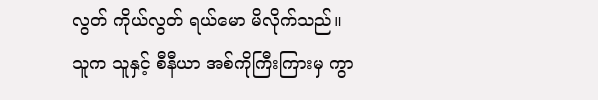လွတ် ကိုယ်လွတ် ရယ်မော မိလိုက်သည်။
သူက သူနှင့် စီနီယာ အစ်ကိုကြီးကြားမှ ကွာ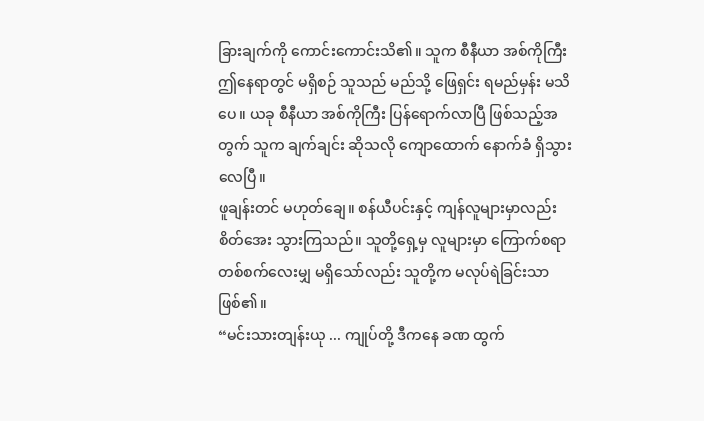ခြားချက်ကို ကောင်းကောင်းသိ၏။ သူက စီနီယာ အစ်ကိုကြီး ဤနေရာတွင် မရှိစဉ် သူသည် မည်သို့ ဖြေရှင်း ရမည်မှန်း မသိပေ။ ယခု စီနီယာ အစ်ကိုကြီး ပြန်ရောက်လာပြီ ဖြစ်သည့်အတွက် သူက ချက်ချင်း ဆိုသလို ကျောထောက် နောက်ခံ ရှိသွားလေပြီ။
ဖူချန်းတင် မဟုတ်ချေ။ စန်ယီပင်းနှင့် ကျန်လူများမှာလည်း စိတ်အေး သွားကြသည်။ သူတို့ရှေ့မှ လူများမှာ ကြောက်စရာ တစ်စက်လေးမျှ မရှိသော်လည်း သူတို့က မလုပ်ရဲခြင်းသာ ဖြစ်၏။
“မင်းသားတျန်းယု ... ကျုပ်တို့ ဒီကနေ ခဏ ထွက်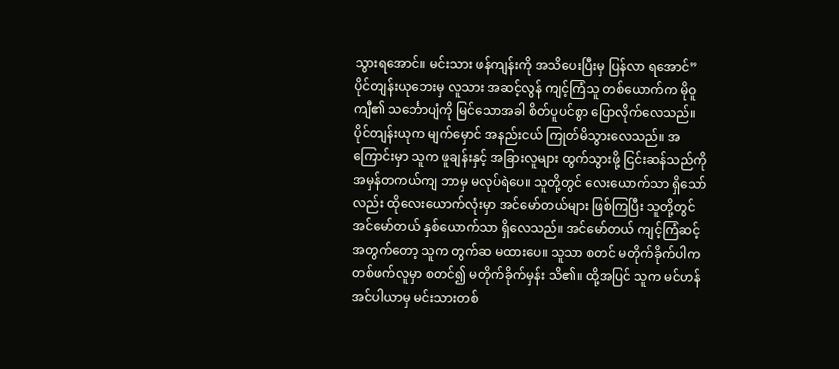သွားရအောင်။ မင်းသား ဖန်ကျန်းကို အသိပေးပြီးမှ ပြန်လာ ရအောင်”
ပိုင်တျန်းယုဘေးမှ လူသား အဆင့်လွန် ကျင့်ကြံသူ တစ်ယောက်က မိုဝူကျီ၏ သင်္ဘောပျံကို မြင်သောအခါ စိတ်ပူပင်စွာ ပြောလိုက်လေသည်။
ပိုင်တျန်းယုက မျက်မှောင် အနည်းငယ် ကြုတ်မိသွားလေသည်။ အကြောင်းမှာ သူက ဖူချန်းနှင့် အခြားလူများ ထွက်သွားဖို့ ငြင်းဆန်သည်ကို အမှန်တကယ်ကျ ဘာမှ မလုပ်ရဲပေ။ သူတို့တွင် လေးယောက်သာ ရှိသော်လည်း ထိုလေးယောက်လုံးမှာ အင်မော်တယ်များ ဖြစ်ကြပြီး သူတို့တွင် အင်မော်တယ် နှစ်ယောက်သာ ရှိလေသည်။ အင်မော်တယ် ကျင့်ကြံဆင့် အတွက်တော့ သူက တွက်ဆ မထားပေ။ သူသာ စတင် မတိုက်ခိုက်ပါက တစ်ဖက်လူမှာ စတင်၍ မတိုက်ခိုက်မှန်း သိ၏။ ထို့အပြင် သူက မင်ဟန် အင်ပါယာမှ မင်းသားတစ်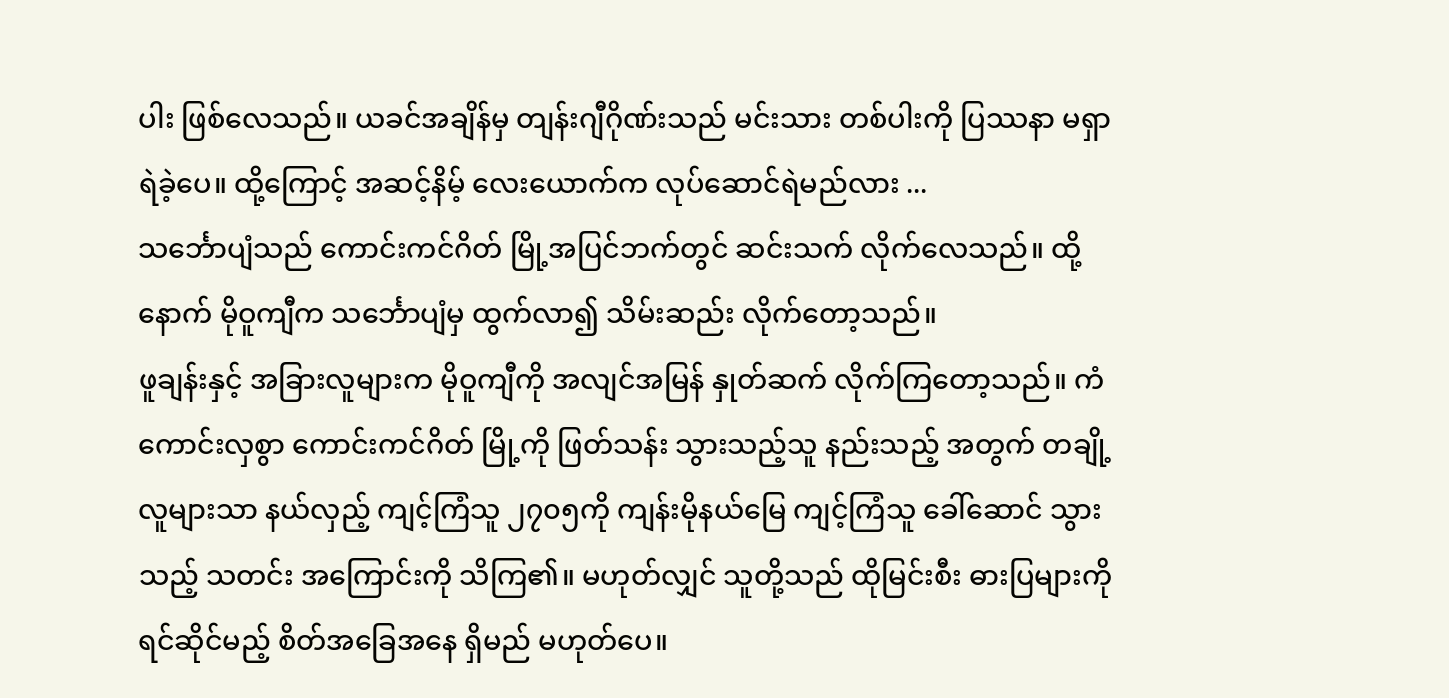ပါး ဖြစ်လေသည်။ ယခင်အချိန်မှ တျန်းဂျီဂိုဏ်းသည် မင်းသား တစ်ပါးကို ပြဿနာ မရှာရဲခဲ့ပေ။ ထို့ကြောင့် အဆင့်နိမ့် လေးယောက်က လုပ်ဆောင်ရဲမည်လား ...
သင်္ဘောပျံသည် ကောင်းကင်ဂိတ် မြို့အပြင်ဘက်တွင် ဆင်းသက် လိုက်လေသည်။ ထို့နောက် မိုဝူကျီက သင်္ဘောပျံမှ ထွက်လာ၍ သိမ်းဆည်း လိုက်တော့သည်။
ဖူချန်းနှင့် အခြားလူများက မိုဝူကျီကို အလျင်အမြန် နှုတ်ဆက် လိုက်ကြတော့သည်။ ကံကောင်းလှစွာ ကောင်းကင်ဂိတ် မြို့ကို ဖြတ်သန်း သွားသည့်သူ နည်းသည့် အတွက် တချို့လူများသာ နယ်လှည့် ကျင့်ကြံသူ ၂၇၀၅ကို ကျန်းမိုနယ်မြေ ကျင့်ကြံသူ ခေါ်ဆောင် သွားသည့် သတင်း အကြောင်းကို သိကြ၏။ မဟုတ်လျှင် သူတို့သည် ထိုမြင်းစီး ဓားပြများကို ရင်ဆိုင်မည့် စိတ်အခြေအနေ ရှိမည် မဟုတ်ပေ။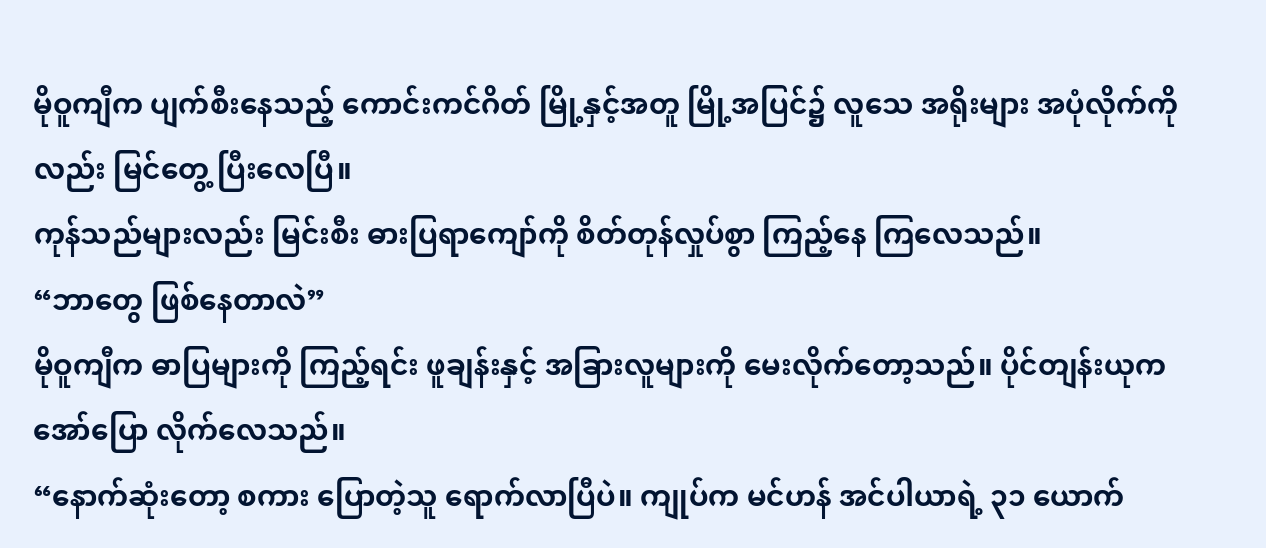မိုဝူကျီက ပျက်စီးနေသည့် ကောင်းကင်ဂိတ် မြို့နှင့်အတူ မြို့အပြင်၌ လူသေ အရိုးများ အပုံလိုက်ကိုလည်း မြင်တွေ့ ပြီးလေပြီ။
ကုန်သည်များလည်း မြင်းစီး ဓားပြရာကျော်ကို စိတ်တုန်လှုပ်စွာ ကြည့်နေ ကြလေသည်။
“ဘာတွေ ဖြစ်နေတာလဲ”
မိုဝူကျီက ဓာပြများကို ကြည့်ရင်း ဖူချန်းနှင့် အခြားလူများကို မေးလိုက်တော့သည်။ ပိုင်တျန်းယုက အော်ပြော လိုက်လေသည်။
“နောက်ဆုံးတော့ စကား ပြောတဲ့သူ ရောက်လာပြီပဲ။ ကျုပ်က မင်ဟန် အင်ပါယာရဲ့ ၃၁ ယောက်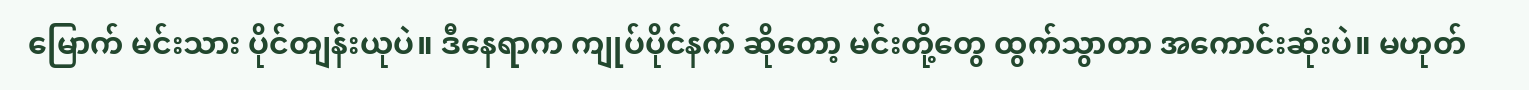မြောက် မင်းသား ပိုင်တျန်းယုပဲ။ ဒီနေရာက ကျုပ်ပိုင်နက် ဆိုတော့ မင်းတို့တွေ ထွက်သွာတာ အကောင်းဆုံးပဲ။ မဟုတ်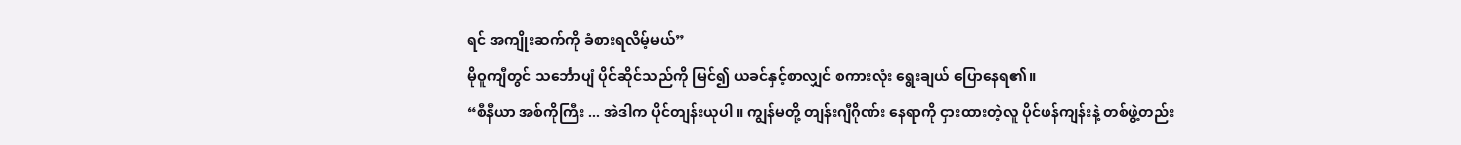ရင် အကျိုးဆက်ကို ခံစားရလိမ့်မယ်”
မိုဝူကျီတွင် သင်္ဘောပျံ ပိုင်ဆိုင်သည်ကို မြင်၍ ယခင်နှင့်စာလျှင် စကားလုံး ရွေးချယ် ပြောနေရ၏။
“စီနီယာ အစ်ကိုကြီး ... အဲဒါက ပိုင်တျန်းယုပါ။ ကျွန်မတို့ တျန်းဂျီဂိုဏ်း နေရာကို ငှားထားတဲ့လူ ပိုင်ဖန်ကျန်းနဲ့ တစ်ဖွဲ့တည်း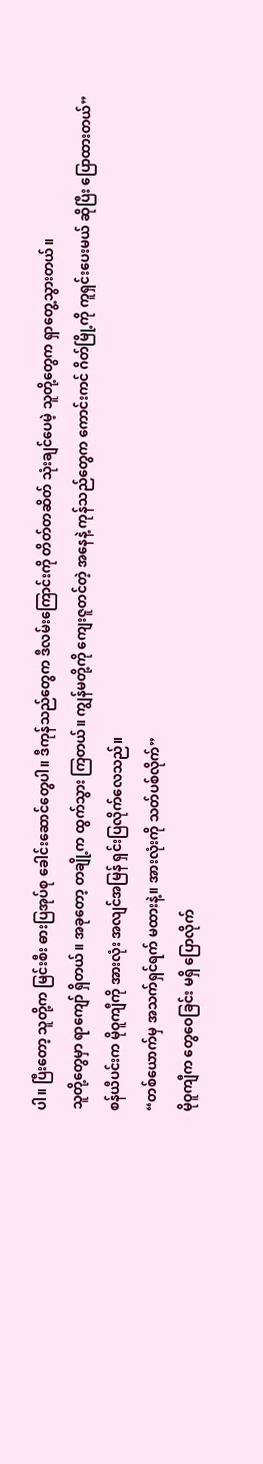ပါ။ ပြီးတော့ သူတို့က မြင်းစီး ဓားပြအုပ်စု ခေါင်းဆောင်တွေပါ။ ဒီကုန်သည်တွေက ဒီလမ်းကြောင်းကို တိတ်တဆိတ် သုံးချင်ပေမဲ့ သူတို့တွေက ရှာတွေ့သွားတယ်။
သူတို့တွေမှာ ရာကျော် ရှိတယ်။ အခုတော့ တချို့က ထွက်သွား ကြတယ်။ ကျွန်မတို့ကို ကျေးဇူတင်တဲ့ အနေနဲ့ ကုန်သည်တွေက ကောင်းကင် ဂိတ်မြို့ကို ကူရှင်းပေးမယ် ဆိုပြီး ပြောထားတယ်”
စန်ယီပင်းက မိုဝူကျီကို အားလုံး အလျင်အမြန် ရှင်းပြလိုက်လေသည်။
“တစ်ယောက်မှ အသက်ရှင်ရက် မထားနဲ့။ အားလုံးကို သတ်ပစ်လိုက်”
မိုဝူကျီက တွေဝေခြင်း မရှိ ပြောလိုက်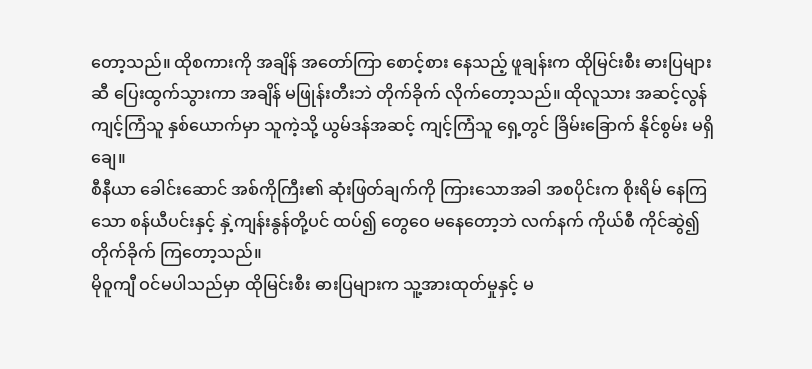တော့သည်။ ထိုစကားကို အချိန် အတော်ကြာ စောင့်စား နေသည့် ဖူချန်းက ထိုမြင်းစီး ဓားပြများဆီ ပြေးထွက်သွားကာ အချိန် မဖြုန်းတီးဘဲ တိုက်ခိုက် လိုက်တော့သည်။ ထိုလူသား အဆင့်လွန် ကျင့်ကြံသူ နှစ်ယောက်မှာ သူကဲ့သို့ ယွမ်ဒန်အဆင့် ကျင့်ကြံသူ ရှေ့တွင် ခြိမ်းခြောက် နိုင်စွမ်း မရှိချေ။
စီနီယာ ခေါင်းဆောင် အစ်ကိုကြီး၏ ဆုံးဖြတ်ချက်ကို ကြားသောအခါ အစပိုင်းက စိုးရိမ် နေကြသော စန်ယီပင်းနှင့် နှဲ့ကျန်းနွန်တို့ပင် ထပ်၍ တွေဝေ မနေတော့ဘဲ လက်နက် ကိုယ်စီ ကိုင်ဆွဲ၍ တိုက်ခိုက် ကြတော့သည်။
မိုဝူကျီ ဝင်မပါသည်မှာ ထိုမြင်းစီး ဓားပြများက သူ့အားထုတ်မှုနှင့် မ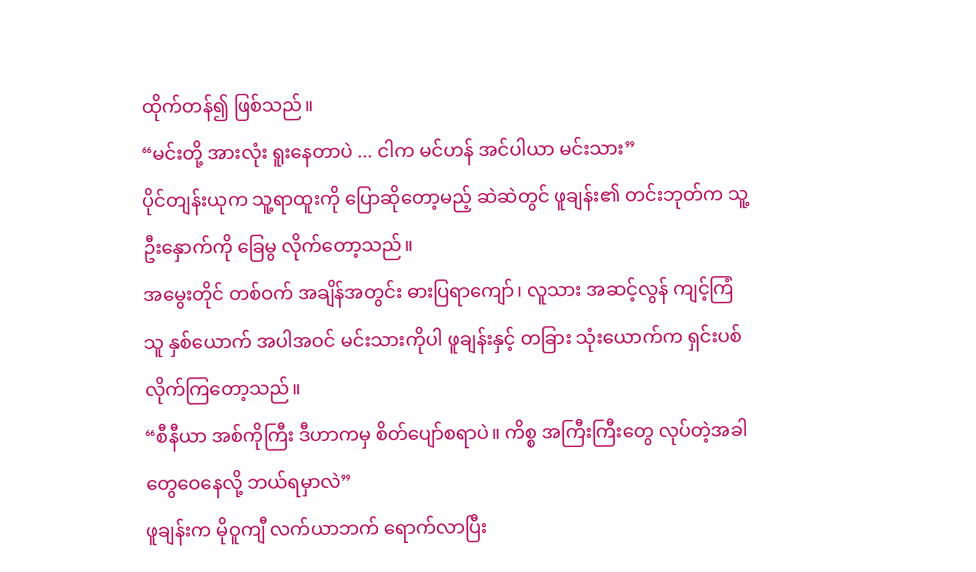ထိုက်တန်၍ ဖြစ်သည်။
“မင်းတို့ အားလုံး ရူးနေတာပဲ ... ငါက မင်ဟန် အင်ပါယာ မင်းသား”
ပိုင်တျန်းယုက သူ့ရာထူးကို ပြောဆိုတော့မည့် ဆဲဆဲတွင် ဖူချန်း၏ တင်းဘုတ်က သူ့ဦးနှောက်ကို ခြေမွ လိုက်တော့သည်။
အမွေးတိုင် တစ်ဝက် အချိန်အတွင်း ဓားပြရာကျော်၊ လူသား အဆင့်လွန် ကျင့်ကြံသူ နှစ်ယောက် အပါအဝင် မင်းသားကိုပါ ဖူချန်းနှင့် တခြား သုံးယောက်က ရှင်းပစ် လိုက်ကြတော့သည်။
“စီနီယာ အစ်ကိုကြီး ဒီဟာကမှ စိတ်ပျော်စရာပဲ။ ကိစ္စ အကြီးကြီးတွေ လုပ်တဲ့အခါ တွေဝေနေလို့ ဘယ်ရမှာလဲ”
ဖူချန်းက မိုဝူကျီ လက်ယာဘက် ရောက်လာပြီး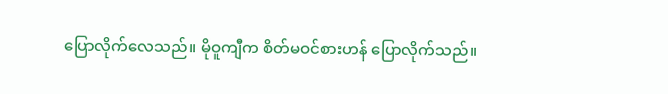ပြောလိုက်လေသည်။ မိုဝူကျီက စိတ်မဝင်စားဟန် ပြောလိုက်သည်။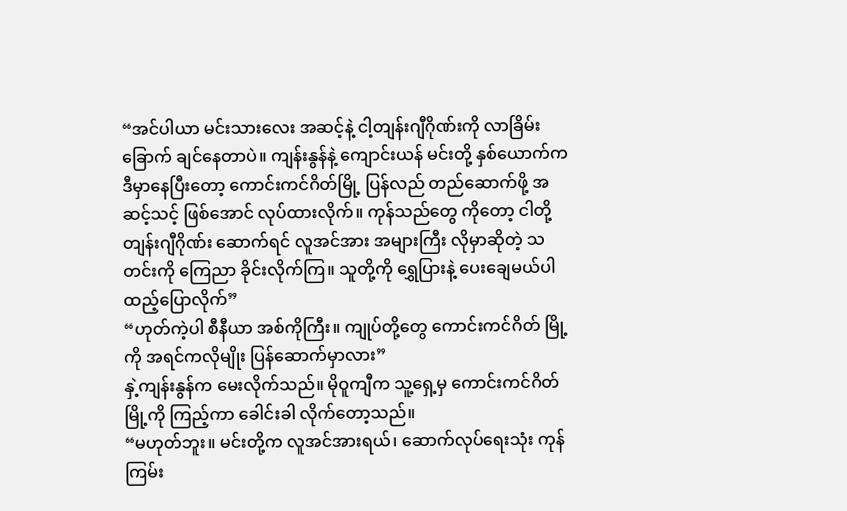“အင်ပါယာ မင်းသားလေး အဆင့်နဲ့ ငါ့တျန်းဂျီဂိုဏ်းကို လာခြိမ်းခြောက် ချင်နေတာပဲ။ ကျန်းနွန်နဲ့ ကျောင်းယန် မင်းတို့ နှစ်ယောက်က ဒီမှာနေပြီးတော့ ကောင်းကင်ဂိတ်မြို့ ပြန်လည် တည်ဆောက်ဖို့ အဆင့်သင့် ဖြစ်အောင် လုပ်ထားလိုက်။ ကုန်သည်တွေ ကိုတော့ ငါတို့ တျန်းဂျီဂိုဏ်း ဆောက်ရင် လူအင်အား အများကြီး လိုမှာဆိုတဲ့ သတင်းကို ကြေညာ ခိုင်းလိုက်ကြ။ သူတို့ကို ရွှေပြားနဲ့ ပေးချေမယ်ပါ ထည့်ပြောလိုက်”
“ဟုတ်ကဲ့ပါ စီနီယာ အစ်ကိုကြီး။ ကျုပ်တို့တွေ ကောင်းကင်ဂိတ် မြို့ကို အရင်ကလိုမျိုး ပြန်ဆောက်မှာလား”
နှဲ့ကျန်းနွန်က မေးလိုက်သည်။ မိုဝူကျီက သူ့ရှေ့မှ ကောင်းကင်ဂိတ်မြို့ကို ကြည့်ကာ ခေါင်းခါ လိုက်တော့သည်။
“မဟုတ်ဘူး။ မင်းတို့က လူအင်အားရယ်၊ ဆောက်လုပ်ရေးသုံး ကုန်ကြမ်း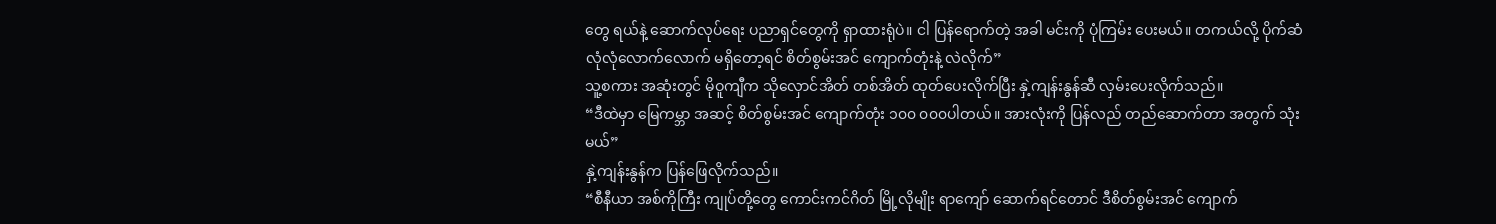တွေ ရယ်နဲ့ ဆောက်လုပ်ရေး ပညာရှင်တွေကို ရှာထားရုံပဲ။ ငါ ပြန်ရောက်တဲ့ အခါ မင်းကို ပုံကြမ်း ပေးမယ်။ တကယ်လို့ ပိုက်ဆံ လုံလုံလောက်လောက် မရှိတော့ရင် စိတ်စွမ်းအင် ကျောက်တုံးနဲ့ လဲလိုက်”
သူ့စကား အဆုံးတွင် မိုဝူကျီက သိုလှောင်အိတ် တစ်အိတ် ထုတ်ပေးလိုက်ပြီး နှဲ့ကျန်းနွန်ဆီ လှမ်းပေးလိုက်သည်။
“ဒီထဲမှာ မြေကမ္ဘာ အဆင့် စိတ်စွမ်းအင် ကျောက်တုံး ၁၀၀ ၀၀၀ပါတယ်။ အားလုံးကို ပြန်လည် တည်ဆောက်တာ အတွက် သုံးမယ်”
နှဲ့ကျန်းနွန်က ပြန်ဖြေလိုက်သည်။
“စီနီယာ အစ်ကိုကြီး ကျုပ်တို့တွေ ကောင်းကင်ဂိတ် မြို့လိုမျိုး ရာကျော် ဆောက်ရင်တောင် ဒီစိတ်စွမ်းအင် ကျောက်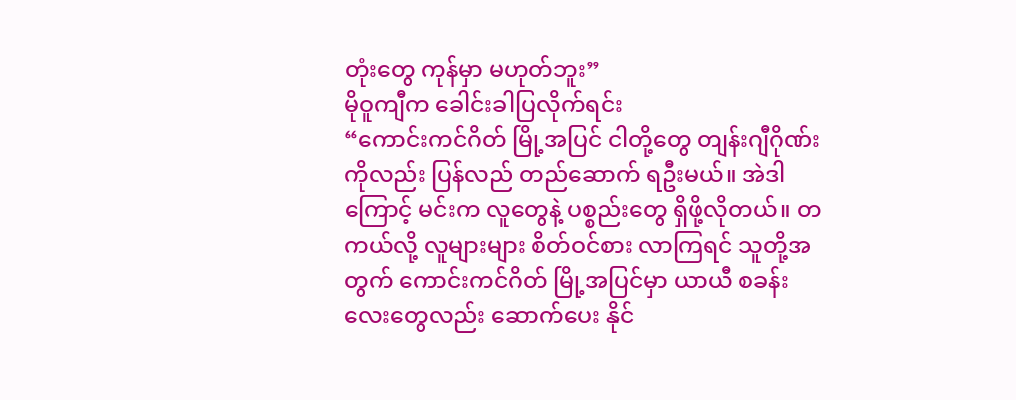တုံးတွေ ကုန်မှာ မဟုတ်ဘူး”
မိုဝူကျီက ခေါင်းခါပြလိုက်ရင်း
“ကောင်းကင်ဂိတ် မြို့အပြင် ငါတို့တွေ တျန်းဂျီဂိုဏ်းကိုလည်း ပြန်လည် တည်ဆောက် ရဦးမယ်။ အဲဒါကြောင့် မင်းက လူတွေနဲ့ ပစ္စည်းတွေ ရှိဖို့လိုတယ်။ တကယ်လို့ လူများများ စိတ်ဝင်စား လာကြရင် သူတို့အတွက် ကောင်းကင်ဂိတ် မြို့အပြင်မှာ ယာယီ စခန်းလေးတွေလည်း ဆောက်ပေး နိုင်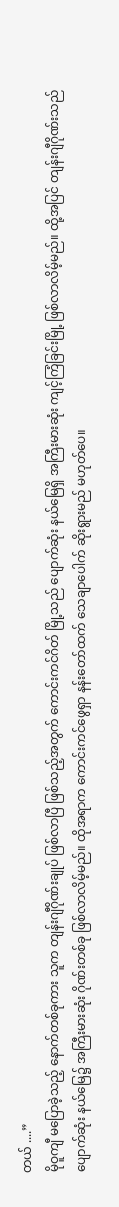တယ် ....”
မိုဝူကျီ မပြောခဲ့သည့် နောက်တစ်ခုကား သူက တျန်းဂျီဂိုဏ်းချုပ် ဖြစ်လာပြီ ဖြစ်သည့်အတွက် ကောင်းကင်ဂိတ် မြို့သည် ပျောက်ဆုံး နယ်မြေရှိ အကြီးမားဆုံး ကျင့်ကြံခြင်းမြို့ ဖြစ်လာလိမ့်မည်။ ထို့အပြင် တျန်းဂျီဂိုဏ်းသည် ပျောက်ဆုံး နယ်မြေ၌ အကြီးမားဆုံး ဂိုဏ်းတစ်ခု ဖြစ်လာလိမ့်မည်။ ထိုအရာက ကောင်းကင်ဖွေရှာ နန်းတော်ထက် သေချာပေါက် ဆိုးရွားမည် မဟုတ်ပေ။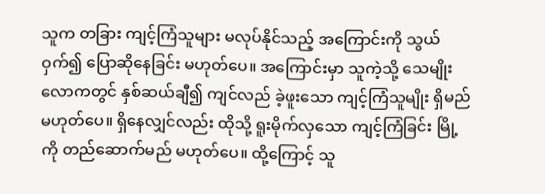သူက တခြား ကျင့်ကြံသူများ မလုပ်နိုင်သည့် အကြောင်းကို သွယ်ဝှက်၍ ပြောဆိုနေခြင်း မဟုတ်ပေ။ အကြောင်းမှာ သူကဲ့သို့ သေမျိုး လောကတွင် နှစ်ဆယ်ချီ၍ ကျင်လည် ခဲ့ဖူးသော ကျင့်ကြံသူမျိုး ရှိမည် မဟုတ်ပေ။ ရှိနေလျှင်လည်း ထိုသို့ ရူးမိုက်လှသော ကျင့်ကြံခြင်း မြို့ကို တည်ဆောက်မည် မဟုတ်ပေ။ ထို့ကြောင့် သူ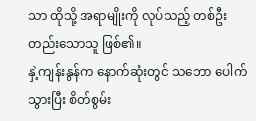သာ ထိုသို့ အရာမျိုးကို လုပ်သည့် တစ်ဦးတည်းသောသူ ဖြစ်၏။
နှဲ့ကျန်းနွန်က နောက်ဆုံးတွင် သဘော ပေါက်သွားပြီး စိတ်စွမ်း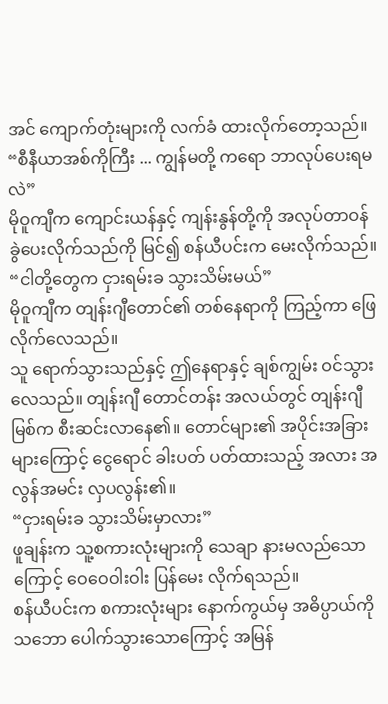အင် ကျောက်တုံးများကို လက်ခံ ထားလိုက်တော့သည်။
“စီနီယာအစ်ကိုကြီး ... ကျွန်မတို့ ကရော ဘာလုပ်ပေးရမလဲ”
မိုဝူကျီက ကျောင်းယန်နှင့် ကျန်းနွန်တို့ကို အလုပ်တာဝန် ခွဲပေးလိုက်သည်ကို မြင်၍ စန်ယီပင်းက မေးလိုက်သည်။
“ငါတို့တွေက ငှားရမ်းခ သွားသိမ်းမယ်”
မိုဝူကျီက တျန်းဂျီတောင်၏ တစ်နေရာကို ကြည့်ကာ ဖြေလိုက်လေသည်။
သူ ရောက်သွားသည်နှင့် ဤနေရာနှင့် ချစ်ကျွမ်း ဝင်သွားလေသည်။ တျန်းဂျီ တောင်တန်း အလယ်တွင် တျန်းဂျီမြစ်က စီးဆင်းလာနေ၏။ တောင်များ၏ အပိုင်းအခြား များကြောင့် ငွေရောင် ခါးပတ် ပတ်ထားသည့် အလား အလွန်အမင်း လှပလွန်း၏။
“ငှားရမ်းခ သွားသိမ်းမှာလား”
ဖူချန်းက သူ့စကားလုံးများကို သေချာ နားမလည်သောကြောင့် ဝေဝေဝါးဝါး ပြန်မေး လိုက်ရသည်။
စန်ယီပင်းက စကားလုံးများ နောက်ကွယ်မှ အဓိပ္ပာယ်ကို သဘော ပေါက်သွားသောကြောင့် အမြန်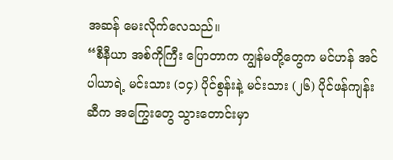အဆန် မေးလိုက်လေသည်။
“စီနီယာ အစ်ကိုကြီး ပြောတာက ကျွန်မတို့တွေက မင်ဟန် အင်ပါယာရဲ့ မင်းသား (၁၄) ပိုင်စွန်းနဲ့ မင်းသား (၂၆) ပိုင်ဖန်ကျန်းဆီက အကြွေးတွေ သွားတောင်းမှာ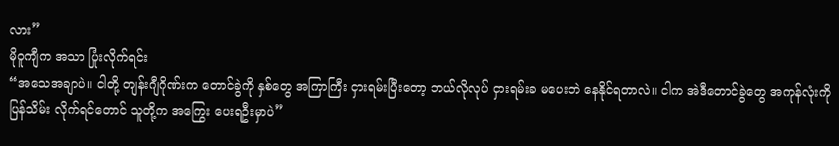လား”
မိုဝူကျီက အသာ ပြုံးလိုက်ရင်း
“အသေအချာပဲ။ ငါတို့ တျန်းဂျီဂိုဏ်းက တောင်ခွဲကို နှစ်တွေ အကြာကြီး ငှားရမ်းပြီးတော့ ဘယ်လိုလုပ် ငှားရမ်းခ မပေးဘဲ နေနိုင်ရတာလဲ။ ငါက အဲဒီတောင်ခွဲတွေ အကုန်လုံးကို ပြန်သိမ်း လိုက်ရင်တောင် သူတို့က အကြွေး ပေးရဦးမှာပဲ”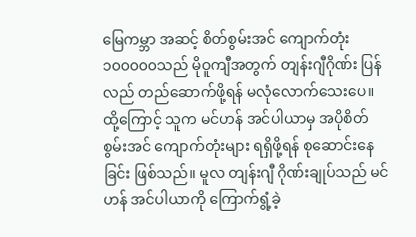မြေကမ္ဘာ အဆင့် စိတ်စွမ်းအင် ကျောက်တုံး ၁၀၀၀၀၀သည် မိုဝူကျီအတွက် တျန်းဂျီဂိုဏ်း ပြန်လည် တည်ဆောက်ဖို့ရန် မလုံလောက်သေးပေ။ ထို့ကြောင့် သူက မင်ဟန် အင်ပါယာမှ အပိုစိတ်စွမ်းအင် ကျောက်တုံးများ ရရှိဖို့ရန် စုဆောင်းနေခြင်း ဖြစ်သည်။ မူလ တျန်းဂျီ ဂိုဏ်းချုပ်သည် မင်ဟန် အင်ပါယာကို ကြောက်ရွံ့ခဲ့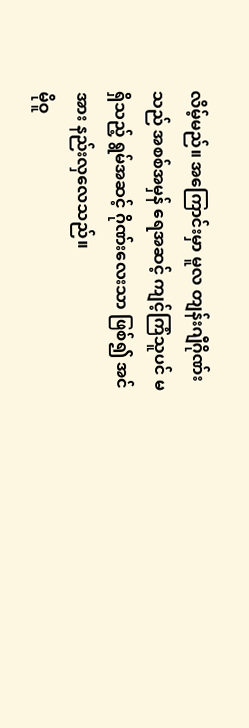လိမ့်မည်။ အကြောင်းမှာ မူလ တျန်းဂျီဂိုဏ်းသည် အစစ်အမှန် ရေအဆင့် ကျင့်ကြံသူပင် မရှိသည့် ရွမ်အဆင့် ဂိုဏ်းလေးသာ ဖြစ်၍ အင်အား နည်းလှလေသည်။
မိုဝူ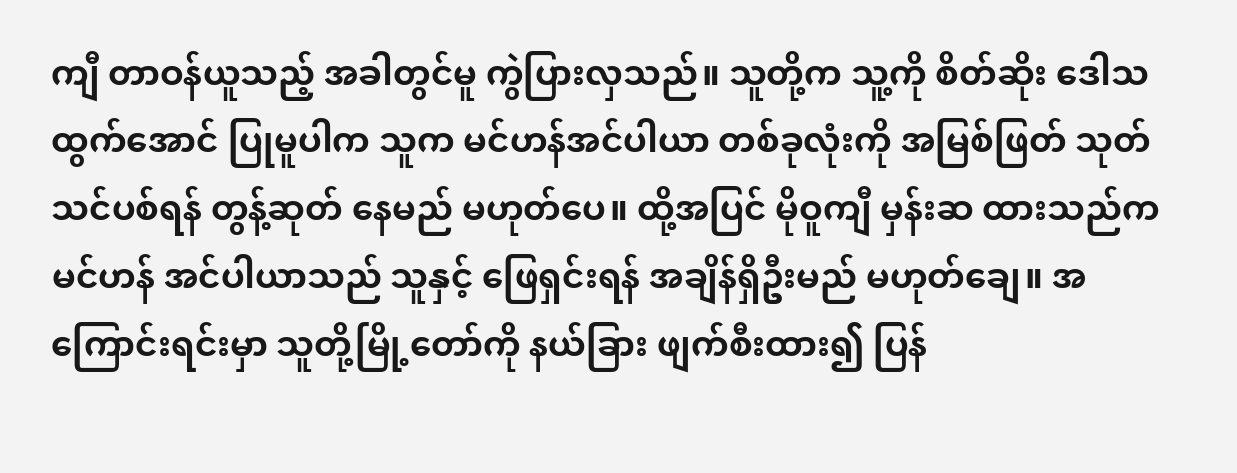ကျီ တာဝန်ယူသည့် အခါတွင်မူ ကွဲပြားလှသည်။ သူတို့က သူ့ကို စိတ်ဆိုး ဒေါသ ထွက်အောင် ပြုမူပါက သူက မင်ဟန်အင်ပါယာ တစ်ခုလုံးကို အမြစ်ဖြတ် သုတ်သင်ပစ်ရန် တွန့်ဆုတ် နေမည် မဟုတ်ပေ။ ထို့အပြင် မိုဝူကျီ မှန်းဆ ထားသည်က မင်ဟန် အင်ပါယာသည် သူနှင့် ဖြေရှင်းရန် အချိန်ရှိဦးမည် မဟုတ်ချေ။ အကြောင်းရင်းမှာ သူတို့မြို့တော်ကို နယ်ခြား ဖျက်စီးထား၍ ပြန်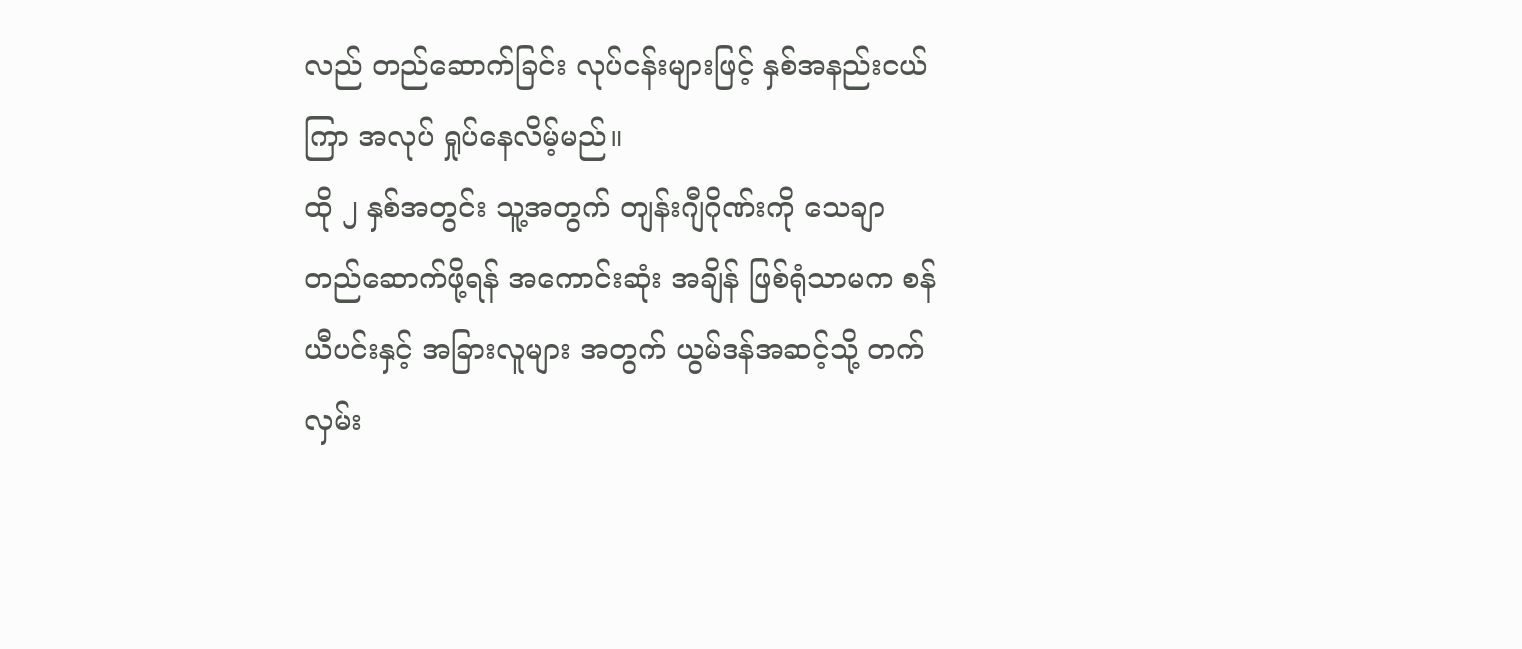လည် တည်ဆောက်ခြင်း လုပ်ငန်းများဖြင့် နှစ်အနည်းငယ်ကြာ အလုပ် ရှုပ်နေလိမ့်မည်။
ထို ၂ နှစ်အတွင်း သူ့အတွက် တျန်းဂျီဂိုဏ်းကို သေချာ တည်ဆောက်ဖို့ရန် အကောင်းဆုံး အချိန် ဖြစ်ရုံသာမက စန်ယီပင်းနှင့် အခြားလူများ အတွက် ယွမ်ဒန်အဆင့်သို့ တက်လှမ်း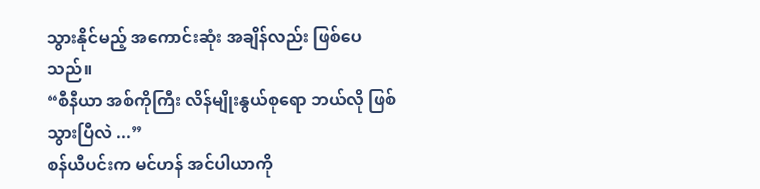သွားနိုင်မည့် အကောင်းဆုံး အချိန်လည်း ဖြစ်ပေသည်။
“စီနီယာ အစ်ကိုကြီး လိန်မျိုးနွယ်စုရော ဘယ်လို ဖြစ်သွားပြီလဲ ...”
စန်ယီပင်းက မင်ဟန် အင်ပါယာကို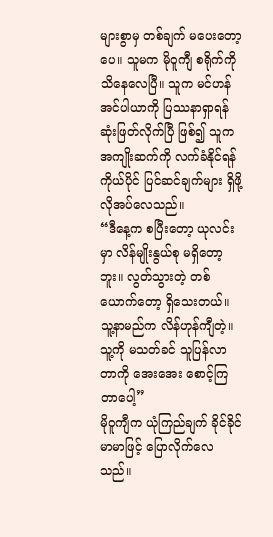များစွာမှ တစ်ချက် မပေးတော့ပေ။ သူမက မိုဝူကျီ စရိုက်ကို သိနေလေပြီ။ သူက မင်ဟန် အင်ပါယာကို ပြဿနာရှာရန် ဆုံးဖြတ်လိုက်ပြီ ဖြစ်၍ သူက အကျိုးဆက်ကို လက်ခံနိုင်ရန် ကိုယ်ပိုင် ပြင်ဆင်ချက်များ ရှိဖို့ လိုအပ်လေသည်။
“ဒီနေ့က စပြီးတော့ ယုလင်းမှာ လိန်မျိုးနွယ်စု မရှိတော့ဘူး။ လွတ်သွားတဲ့ တစ်ယောက်တော့ ရှိသေးတယ်။ သူ့နာမည်က လိန်ဟုန်ကျီတဲ့။ သူ့ကို မသတ်ခင် သူပြန်လာတာကို အေးအေး စောင့်ကြတာပေါ့”
မိုဝူကျီက ယုံကြည်ချက် ခိုင်ခိုင်မာမာဖြင့် ပြောလိုက်လေသည်။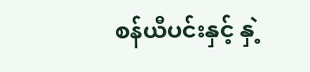စန်ယီပင်းနှင့် နှဲ့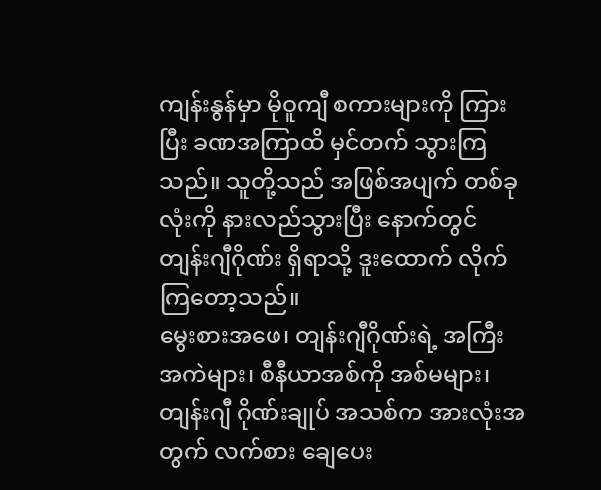ကျန်းနွန်မှာ မိုဝူကျီ စကားများကို ကြားပြီး ခဏအကြာထိ မှင်တက် သွားကြသည်။ သူတို့သည် အဖြစ်အပျက် တစ်ခုလုံးကို နားလည်သွားပြီး နောက်တွင် တျန်းဂျီဂိုဏ်း ရှိရာသို့ ဒူးထောက် လိုက်ကြတော့သည်။
မွေးစားအဖေ၊ တျန်းဂျီဂိုဏ်းရဲ့ အကြီးအကဲများ၊ စီနီယာအစ်ကို အစ်မများ၊ တျန်းဂျီ ဂိုဏ်းချုပ် အသစ်က အားလုံးအတွက် လက်စား ချေပေး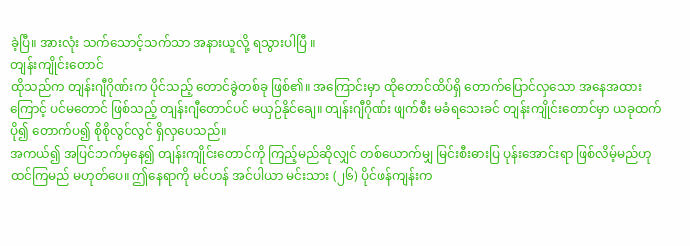ခဲ့ပြီ။ အားလုံး သက်သောင့်သက်သာ အနားယူလို့ ရသွားပါပြီ ။
တျန်းကျိုင်းတောင်
ထိုသည်က တျန်းဂျီဂိုဏ်းက ပိုင်သည့် တောင်ခွဲတစ်ခု ဖြစ်၏။ အကြောင်းမှာ ထိုတောင်ထိပ်ရှိ တောက်ပြောင်လှသော အနေအထားကြောင့် ပင်မတောင် ဖြစ်သည့် တျန်းဂျီတောင်ပင် မယှဉ်နိုင်ချေ။ တျန်းဂျီဂိုဏ်း ဖျက်စီး မခံရသေးခင် တျန်းကျိုင်းတောင်မှာ ယခုထက်ပို၍ တောက်ပ၍ စိုစိုလွင်လွင် ရှိလှပေသည်။
အကယ်၍ အပြင်ဘက်မှနေ၍ တျန်းကျိုင်းတောင်ကို ကြည့်မည်ဆိုလျှင် တစ်ယောက်မျှ မြင်းစီးဓားပြ ပုန်းအောင်းရာ ဖြစ်လိမ့်မည်ဟု ထင်ကြမည် မဟုတ်ပေ။ ဤနေရာကို မင်ဟန် အင်ပါယာ မင်းသား (၂၆) ပိုင်ဖန်ကျန်းက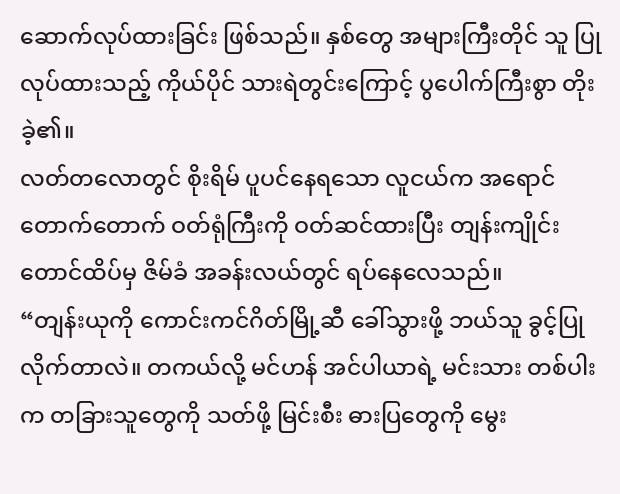ဆောက်လုပ်ထားခြင်း ဖြစ်သည်။ နှစ်တွေ အများကြီးတိုင် သူ ပြုလုပ်ထားသည့် ကိုယ်ပိုင် သားရဲတွင်းကြောင့် ပွပေါက်ကြီးစွာ တိုးခဲ့၏။
လတ်တလောတွင် စိုးရိမ် ပူပင်နေရသော လူငယ်က အရောင် တောက်တောက် ဝတ်ရုံကြီးကို ဝတ်ဆင်ထားပြီး တျန်းကျိုင်းတောင်ထိပ်မှ ဇိမ်ခံ အခန်းလယ်တွင် ရပ်နေလေသည်။
“တျန်းယုကို ကောင်းကင်ဂိတ်မြို့ဆီ ခေါ်သွားဖို့ ဘယ်သူ ခွင့်ပြု လိုက်တာလဲ။ တကယ်လို့ မင်ဟန် အင်ပါယာရဲ့ မင်းသား တစ်ပါးက တခြားသူတွေကို သတ်ဖို့ မြင်းစီး ဓားပြတွေကို မွေး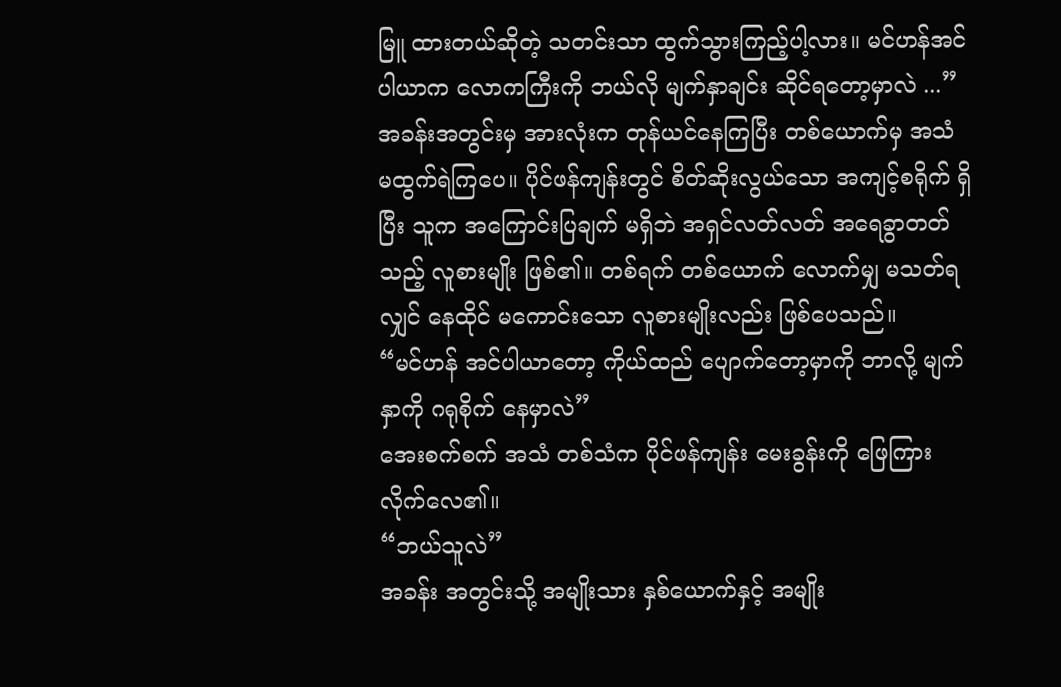မြူ ထားတယ်ဆိုတဲ့ သတင်းသာ ထွက်သွားကြည့်ပါ့လား။ မင်ဟန်အင်ပါယာက လောကကြီးကို ဘယ်လို မျက်နှာချင်း ဆိုင်ရတော့မှာလဲ ...”
အခန်းအတွင်းမှ အားလုံးက တုန်ယင်နေကြပြီး တစ်ယောက်မှ အသံ မထွက်ရဲကြပေ။ ပိုင်ဖန်ကျန်းတွင် စိတ်ဆိုးလွယ်သော အကျင့်စရိုက် ရှိပြီး သူက အကြောင်းပြချက် မရှိဘဲ အရှင်လတ်လတ် အရေခွာတတ်သည့် လူစားမျိုး ဖြစ်၏။ တစ်ရက် တစ်ယောက် လောက်မျှ မသတ်ရလျှင် နေထိုင် မကောင်းသော လူစားမျိုးလည်း ဖြစ်ပေသည်။
“မင်ဟန် အင်ပါယာတော့ ကိုယ်ထည် ပျောက်တော့မှာကို ဘာလို့ မျက်နှာကို ဂရုစိုက် နေမှာလဲ”
အေးစက်စက် အသံ တစ်သံက ပိုင်ဖန်ကျန်း မေးခွန်းကို ဖြေကြား လိုက်လေ၏။
“ဘယ်သူလဲ”
အခန်း အတွင်းသို့ အမျိုးသား နှစ်ယောက်နှင့် အမျိုး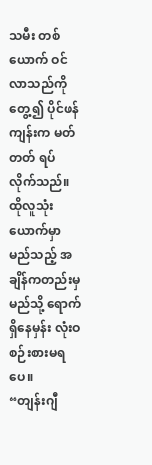သမီး တစ်ယောက် ဝင်လာသည်ကို တွေ့၍ ပိုင်ဖန်ကျန်းက မတ်တတ် ရပ်လိုက်သည်။ ထိုလူသုံးယောက်မှာ မည်သည့် အချိန်ကတည်းမှ မည်သို့ ရောက်ရှိနေမှန်း လုံးဝ စဉ်းစားမရပေ။
“တျန်းဂျီ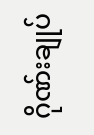ဂိုဏ်းချုပ်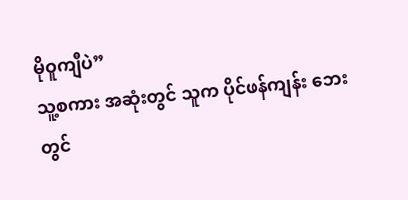မိုဝူကျီပဲ”
သူ့စကား အဆုံးတွင် သူက ပိုင်ဖန်ကျန်း ဘေးတွင်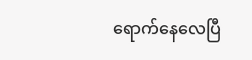ရောက်နေလေပြီ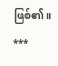ဖြစ်၏။
***